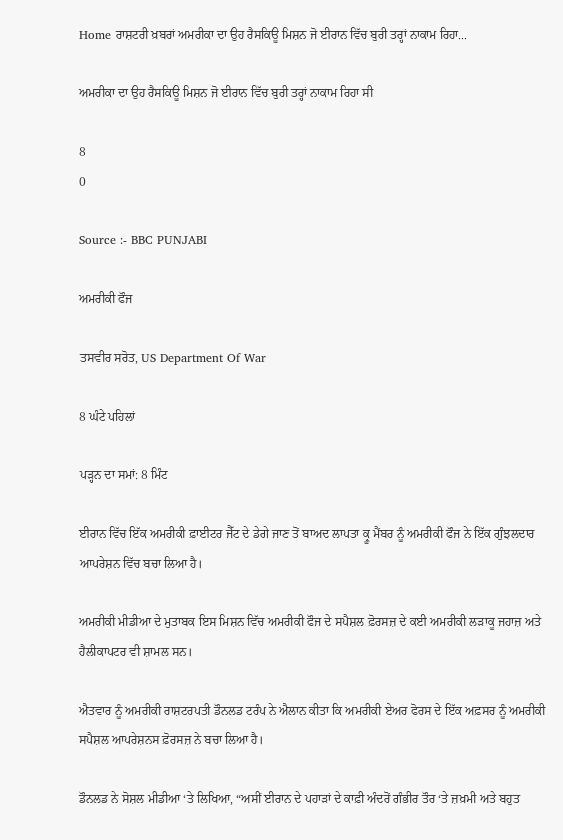Home ਰਾਸ਼ਟਰੀ ਖ਼ਬਰਾਂ ਅਮਰੀਕਾ ਦਾ ਉਹ ਰੈਸਕਿਊ ਮਿਸ਼ਨ ਜੋ ਈਰਾਨ ਵਿੱਚ ਬੁਰੀ ਤਰ੍ਹਾਂ ਨਾਕਾਮ ਰਿਹਾ...

ਅਮਰੀਕਾ ਦਾ ਉਹ ਰੈਸਕਿਊ ਮਿਸ਼ਨ ਜੋ ਈਰਾਨ ਵਿੱਚ ਬੁਰੀ ਤਰ੍ਹਾਂ ਨਾਕਾਮ ਰਿਹਾ ਸੀ

8
0

Source :- BBC PUNJABI

ਅਮਰੀਕੀ ਫੌਜ

ਤਸਵੀਰ ਸਰੋਤ, US Department Of War

8 ਘੰਟੇ ਪਹਿਲਾਂ

ਪੜ੍ਹਨ ਦਾ ਸਮਾਂ: 8 ਮਿੰਟ

ਈਰਾਨ ਵਿੱਚ ਇੱਕ ਅਮਰੀਕੀ ਫ਼ਾਈਟਰ ਜੈੱਟ ਦੇ ਡੇਗੇ ਜਾਣ ਤੋਂ ਬਾਅਦ ਲਾਪਤਾ ਕ੍ਰੂ ਮੈਂਬਰ ਨੂੰ ਅਮਰੀਕੀ ਫੌਜ ਨੇ ਇੱਕ ਗੁੰਝਲਦਾਰ ਆਪਰੇਸ਼ਨ ਵਿੱਚ ਬਚਾ ਲਿਆ ਹੈ।

ਅਮਰੀਕੀ ਮੀਡੀਆ ਦੇ ਮੁਤਾਬਕ ਇਸ ਮਿਸ਼ਨ ਵਿੱਚ ਅਮਰੀਕੀ ਫੌਜ ਦੇ ਸਪੈਸ਼ਲ ਫ਼ੋਰਸਜ਼ ਦੇ ਕਈ ਅਮਰੀਕੀ ਲੜਾਕੂ ਜਹਾਜ਼ ਅਤੇ ਹੈਲੀਕਾਪਟਰ ਵੀ ਸ਼ਾਮਲ ਸਨ।

ਐਤਵਾਰ ਨੂੰ ਅਮਰੀਕੀ ਰਾਸ਼ਟਰਪਤੀ ਡੌਨਲਡ ਟਰੰਪ ਨੇ ਐਲਾਨ ਕੀਤਾ ਕਿ ਅਮਰੀਕੀ ਏਅਰ ਫੋਰਸ ਦੇ ਇੱਕ ਅਫ਼ਸਰ ਨੂੰ ਅਮਰੀਕੀ ਸਪੈਸ਼ਲ ਆਪਰੇਸ਼ਨਸ ਫ਼ੋਰਸਜ਼ ਨੇ ਬਚਾ ਲਿਆ ਹੈ।

ਡੌਨਲਡ ਨੇ ਸੋਸ਼ਲ ਮੀਡੀਆ ‘ਤੇ ਲਿਖਿਆ, “ਅਸੀਂ ਈਰਾਨ ਦੇ ਪਹਾੜਾਂ ਦੇ ਕਾਫ਼ੀ ਅੰਦਰੋਂ ਗੰਭੀਰ ਤੌਰ ‘ਤੇ ਜ਼ਖ਼ਮੀ ਅਤੇ ਬਹੁਤ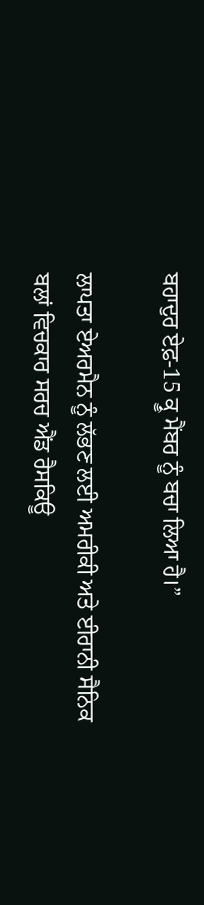ਬਹਾਦੁਰ ਏਫ਼-15 ਕ੍ਰੂ ਮੈਂਬਰ ਨੂੰ ਬਚਾ ਲਿਆ ਹੈ।”

ਲਾਪਤਾ ਏਅਰਮੈਨ ਨੂੰ ਲੱਭਣ ਲਈ ਅਮਰੀਕੀ ਅਤੇ ਈਰਾਨੀ ਸੈਨਿਕ ਬਲਾਂ ਵਿਚਕਾਰ ਸਰਚ ਐਂਡ ਰੈਸਕਿਊ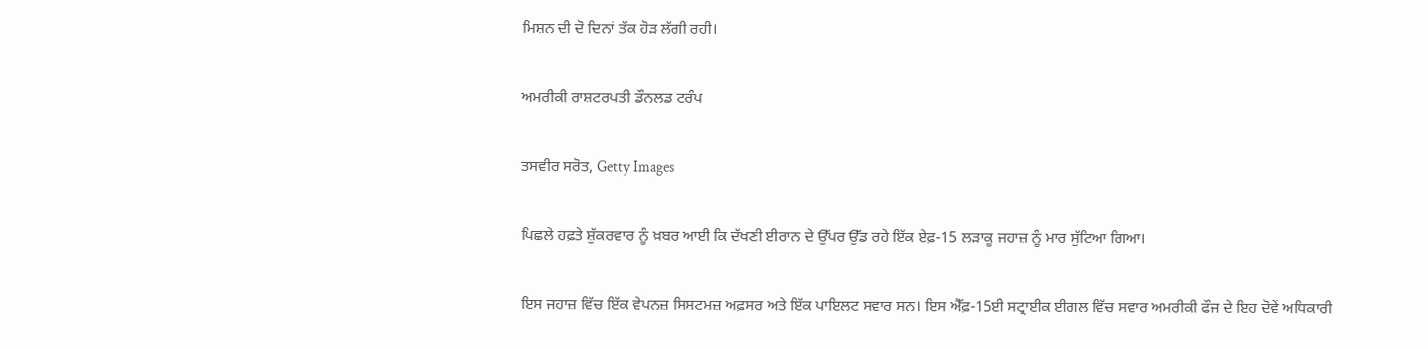ਮਿਸ਼ਨ ਦੀ ਦੋ ਦਿਨਾਂ ਤੱਕ ਹੋੜ ਲੱਗੀ ਰਹੀ।

ਅਮਰੀਕੀ ਰਾਸ਼ਟਰਪਤੀ ਡੌਨਲਡ ਟਰੰਪ

ਤਸਵੀਰ ਸਰੋਤ, Getty Images

ਪਿਛਲੇ ਹਫ਼ਤੇ ਸ਼ੁੱਕਰਵਾਰ ਨੂੰ ਖ਼ਬਰ ਆਈ ਕਿ ਦੱਖਣੀ ਈਰਾਨ ਦੇ ਉੱਪਰ ਉੱਡ ਰਹੇ ਇੱਕ ਏਫ਼-15 ਲੜਾਕੂ ਜਹਾਜ਼ ਨੂੰ ਮਾਰ ਸੁੱਟਿਆ ਗਿਆ।

ਇਸ ਜਹਾਜ਼ ਵਿੱਚ ਇੱਕ ਵੇਪਨਜ਼ ਸਿਸਟਮਜ਼ ਅਫ਼ਸਰ ਅਤੇ ਇੱਕ ਪਾਇਲਟ ਸਵਾਰ ਸਨ। ਇਸ ਐੱਫ਼-15ਈ ਸਟ੍ਰਾਈਕ ਈਗਲ ਵਿੱਚ ਸਵਾਰ ਅਮਰੀਕੀ ਫੌਜ ਦੇ ਇਹ ਦੋਵੇਂ ਅਧਿਕਾਰੀ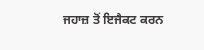ਜਹਾਜ਼ ਤੋਂ ਇਜੈਕਟ ਕਰਨ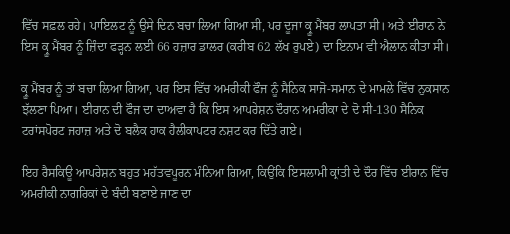ਵਿੱਚ ਸਫ਼ਲ ਰਹੇ। ਪਾਇਲਟ ਨੂੰ ਉਸੇ ਦਿਨ ਬਚਾ ਲਿਆ ਗਿਆ ਸੀ, ਪਰ ਦੂਜਾ ਕ੍ਰੂ ਮੈਂਬਰ ਲਾਪਤਾ ਸੀ। ਅਤੇ ਈਰਾਨ ਨੇ ਇਸ ਕ੍ਰੂ ਮੈਂਬਰ ਨੂੰ ਜ਼ਿੰਦਾ ਫੜ੍ਹਨ ਲਈ 66 ਹਜ਼ਾਰ ਡਾਲਰ (ਕਰੀਬ 62 ਲੱਖ ਰੁਪਏ) ਦਾ ਇਨਾਮ ਵੀ ਐਲਾਨ ਕੀਤਾ ਸੀ।

ਕ੍ਰੂ ਮੈਂਬਰ ਨੂੰ ਤਾਂ ਬਚਾ ਲਿਆ ਗਿਆ, ਪਰ ਇਸ ਵਿੱਚ ਅਮਰੀਕੀ ਫੌਜ ਨੂੰ ਸੈਨਿਕ ਸਾਜੋ-ਸਮਾਨ ਦੇ ਮਾਮਲੇ ਵਿੱਚ ਨੁਕਸਾਨ ਝੱਲਣਾ ਪਿਆ। ਈਰਾਨ ਦੀ ਫੌਜ ਦਾ ਦਾਅਵਾ ਹੈ ਕਿ ਇਸ ਆਪਰੇਸ਼ਨ ਦੌਰਾਨ ਅਮਰੀਕਾ ਦੇ ਦੋ ਸੀ-130 ਸੈਨਿਕ ਟਰਾਂਸਪੋਰਟ ਜਹਾਜ਼ ਅਤੇ ਦੋ ਬਲੈਕ ਹਾਕ ਹੈਲੀਕਾਪਟਰ ਨਸ਼ਟ ਕਰ ਦਿੱਤੇ ਗਏ।

ਇਹ ਰੈਸਕਿਊ ਆਪਰੇਸ਼ਨ ਬਹੁਤ ਮਹੱਤਵਪੂਰਨ ਮੰਨਿਆ ਗਿਆ, ਕਿਉਂਕਿ ਇਸਲਾਮੀ ਕ੍ਰਾਂਤੀ ਦੇ ਦੌਰ ਵਿੱਚ ਈਰਾਨ ਵਿੱਚ ਅਮਰੀਕੀ ਨਾਗਰਿਕਾਂ ਦੇ ਬੰਦੀ ਬਣਾਏ ਜਾਣ ਦਾ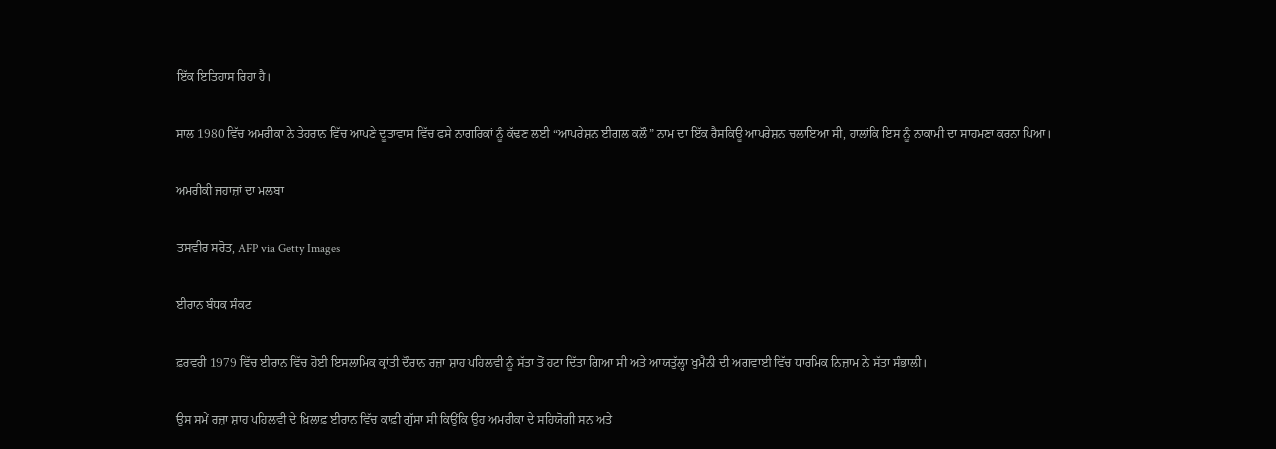ਇੱਕ ਇਤਿਹਾਸ ਰਿਹਾ ਹੈ।

ਸਾਲ 1980 ਵਿੱਚ ਅਮਰੀਕਾ ਨੇ ਤੇਹਰਾਨ ਵਿੱਚ ਆਪਣੇ ਦੂਤਾਵਾਸ ਵਿੱਚ ਫਸੇ ਨਾਗਰਿਕਾਂ ਨੂੰ ਕੱਢਣ ਲਈ “ਆਪਰੇਸ਼ਨ ਈਗਲ ਕਲੌ” ਨਾਮ ਦਾ ਇੱਕ ਰੈਸਕਿਊ ਆਪਰੇਸ਼ਨ ਚਲਾਇਆ ਸੀ, ਹਾਲਾਂਕਿ ਇਸ ਨੂੰ ਨਾਕਾਮੀ ਦਾ ਸਾਹਮਣਾ ਕਰਨਾ ਪਿਆ।

ਅਮਰੀਕੀ ਜਹਾਜ਼ਾਂ ਦਾ ਮਲਬਾ

ਤਸਵੀਰ ਸਰੋਤ, AFP via Getty Images

ਈਰਾਨ ਬੰਧਕ ਸੰਕਟ

ਫ਼ਰਵਰੀ 1979 ਵਿੱਚ ਈਰਾਨ ਵਿੱਚ ਹੋਈ ਇਸਲਾਮਿਕ ਕ੍ਰਾਂਤੀ ਦੌਰਾਨ ਰਜ਼ਾ ਸ਼ਾਹ ਪਹਿਲਵੀ ਨੂੰ ਸੱਤਾ ਤੋਂ ਹਟਾ ਦਿੱਤਾ ਗਿਆ ਸੀ ਅਤੇ ਆਯਤੁੱਲ੍ਹਾ ਖੁਮੈਨੀ ਦੀ ਅਗਵਾਈ ਵਿੱਚ ਧਾਰਮਿਕ ਨਿਜ਼ਾਮ ਨੇ ਸੱਤਾ ਸੰਭਾਲੀ।

ਉਸ ਸਮੇਂ ਰਜ਼ਾ ਸ਼ਾਹ ਪਹਿਲਵੀ ਦੇ ਖ਼ਿਲਾਫ਼ ਈਰਾਨ ਵਿੱਚ ਕਾਫ਼ੀ ਗੁੱਸਾ ਸੀ ਕਿਉਂਕਿ ਉਹ ਅਮਰੀਕਾ ਦੇ ਸਹਿਯੋਗੀ ਸਨ ਅਤੇ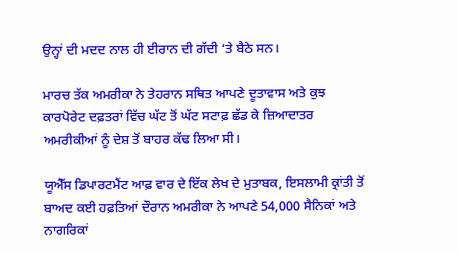ਉਨ੍ਹਾਂ ਦੀ ਮਦਦ ਨਾਲ ਹੀ ਈਰਾਨ ਦੀ ਗੱਦੀ ‘ਤੇ ਬੈਠੇ ਸਨ।

ਮਾਰਚ ਤੱਕ ਅਮਰੀਕਾ ਨੇ ਤੇਹਰਾਨ ਸਥਿਤ ਆਪਣੇ ਦੂਤਾਵਾਸ ਅਤੇ ਕੁਝ ਕਾਰਪੋਰੇਟ ਦਫ਼ਤਰਾਂ ਵਿੱਚ ਘੱਟ ਤੋਂ ਘੱਟ ਸਟਾਫ਼ ਛੱਡ ਕੇ ਜ਼ਿਆਦਾਤਰ ਅਮਰੀਕੀਆਂ ਨੂੰ ਦੇਸ਼ ਤੋਂ ਬਾਹਰ ਕੱਢ ਲਿਆ ਸੀ।

ਯੂਐੱਸ ਡਿਪਾਰਟਮੈਂਟ ਆਫ਼ ਵਾਰ ਦੇ ਇੱਕ ਲੇਖ ਦੇ ਮੁਤਾਬਕ, ਇਸਲਾਮੀ ਕ੍ਰਾਂਤੀ ਤੋਂ ਬਾਅਦ ਕਈ ਹਫ਼ਤਿਆਂ ਦੌਰਾਨ ਅਮਰੀਕਾ ਨੇ ਆਪਣੇ 54,000 ਸੈਨਿਕਾਂ ਅਤੇ ਨਾਗਰਿਕਾਂ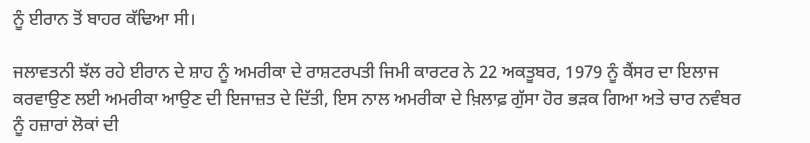ਨੂੰ ਈਰਾਨ ਤੋਂ ਬਾਹਰ ਕੱਢਿਆ ਸੀ।

ਜਲਾਵਤਨੀ ਝੱਲ ਰਹੇ ਈਰਾਨ ਦੇ ਸ਼ਾਹ ਨੂੰ ਅਮਰੀਕਾ ਦੇ ਰਾਸ਼ਟਰਪਤੀ ਜਿਮੀ ਕਾਰਟਰ ਨੇ 22 ਅਕਤੂਬਰ, 1979 ਨੂੰ ਕੈਂਸਰ ਦਾ ਇਲਾਜ ਕਰਵਾਉਣ ਲਈ ਅਮਰੀਕਾ ਆਉਣ ਦੀ ਇਜਾਜ਼ਤ ਦੇ ਦਿੱਤੀ, ਇਸ ਨਾਲ ਅਮਰੀਕਾ ਦੇ ਖ਼ਿਲਾਫ਼ ਗੁੱਸਾ ਹੋਰ ਭੜਕ ਗਿਆ ਅਤੇ ਚਾਰ ਨਵੰਬਰ ਨੂੰ ਹਜ਼ਾਰਾਂ ਲੋਕਾਂ ਦੀ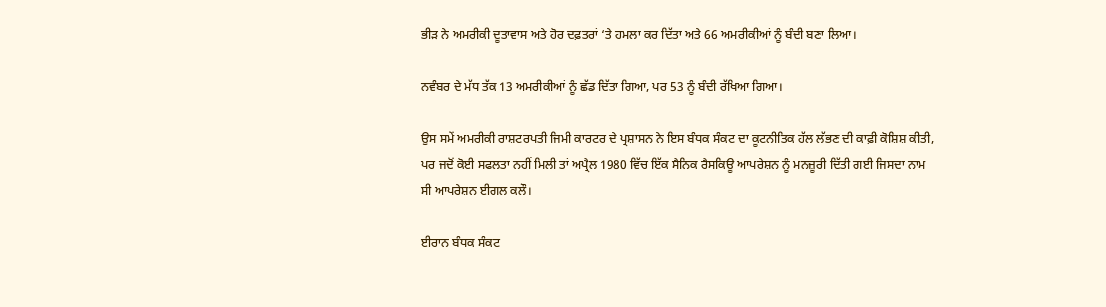ਭੀੜ ਨੇ ਅਮਰੀਕੀ ਦੂਤਾਵਾਸ ਅਤੇ ਹੋਰ ਦਫ਼ਤਰਾਂ ‘ਤੇ ਹਮਲਾ ਕਰ ਦਿੱਤਾ ਅਤੇ 66 ਅਮਰੀਕੀਆਂ ਨੂੰ ਬੰਦੀ ਬਣਾ ਲਿਆ।

ਨਵੰਬਰ ਦੇ ਮੱਧ ਤੱਕ 13 ਅਮਰੀਕੀਆਂ ਨੂੰ ਛੱਡ ਦਿੱਤਾ ਗਿਆ, ਪਰ 53 ਨੂੰ ਬੰਦੀ ਰੱਖਿਆ ਗਿਆ।

ਉਸ ਸਮੇਂ ਅਮਰੀਕੀ ਰਾਸ਼ਟਰਪਤੀ ਜਿਮੀ ਕਾਰਟਰ ਦੇ ਪ੍ਰਸ਼ਾਸਨ ਨੇ ਇਸ ਬੰਧਕ ਸੰਕਟ ਦਾ ਕੂਟਨੀਤਿਕ ਹੱਲ ਲੱਭਣ ਦੀ ਕਾਫ਼ੀ ਕੋਸ਼ਿਸ਼ ਕੀਤੀ, ਪਰ ਜਦੋਂ ਕੋਈ ਸਫਲਤਾ ਨਹੀਂ ਮਿਲੀ ਤਾਂ ਅਪ੍ਰੈਲ 1980 ਵਿੱਚ ਇੱਕ ਸੈਨਿਕ ਰੈਸਕਿਊ ਆਪਰੇਸ਼ਨ ਨੂੰ ਮਨਜ਼ੂਰੀ ਦਿੱਤੀ ਗਈ ਜਿਸਦਾ ਨਾਮ ਸੀ ਆਪਰੇਸ਼ਨ ਈਗਲ ਕਲੌ।

ਈਰਾਨ ਬੰਧਕ ਸੰਕਟ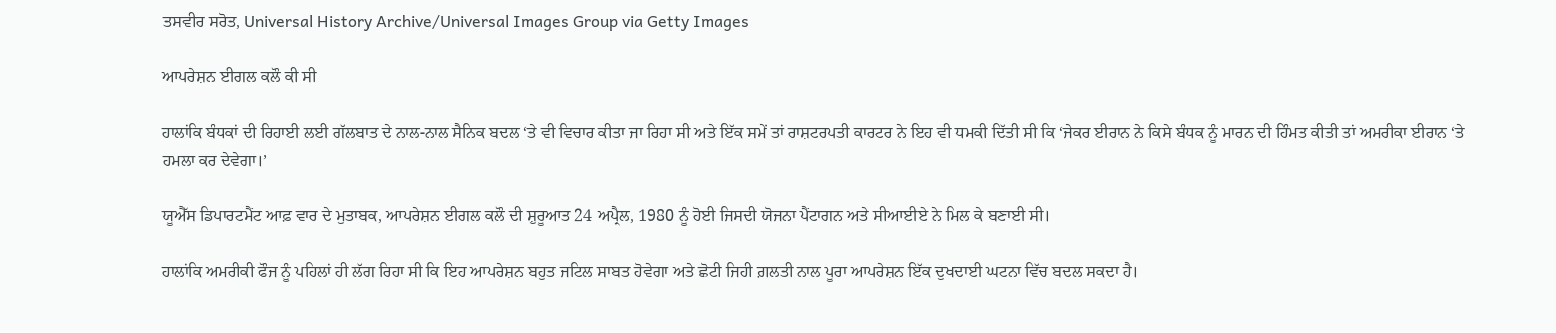ਤਸਵੀਰ ਸਰੋਤ, Universal History Archive/Universal Images Group via Getty Images

ਆਪਰੇਸ਼ਨ ਈਗਲ ਕਲੌ ਕੀ ਸੀ

ਹਾਲਾਂਕਿ ਬੰਧਕਾਂ ਦੀ ਰਿਹਾਈ ਲਈ ਗੱਲਬਾਤ ਦੇ ਨਾਲ-ਨਾਲ ਸੈਨਿਕ ਬਦਲ ‘ਤੇ ਵੀ ਵਿਚਾਰ ਕੀਤਾ ਜਾ ਰਿਹਾ ਸੀ ਅਤੇ ਇੱਕ ਸਮੇਂ ਤਾਂ ਰਾਸ਼ਟਰਪਤੀ ਕਾਰਟਰ ਨੇ ਇਹ ਵੀ ਧਮਕੀ ਦਿੱਤੀ ਸੀ ਕਿ ‘ਜੇਕਰ ਈਰਾਨ ਨੇ ਕਿਸੇ ਬੰਧਕ ਨੂੰ ਮਾਰਨ ਦੀ ਹਿੰਮਤ ਕੀਤੀ ਤਾਂ ਅਮਰੀਕਾ ਈਰਾਨ ‘ਤੇ ਹਮਲਾ ਕਰ ਦੇਵੇਗਾ।’

ਯੂਐੱਸ ਡਿਪਾਰਟਮੈਂਟ ਆਫ਼ ਵਾਰ ਦੇ ਮੁਤਾਬਕ, ਆਪਰੇਸ਼ਨ ਈਗਲ ਕਲੌ ਦੀ ਸ਼ੁਰੂਆਤ 24 ਅਪ੍ਰੈਲ, 1980 ਨੂੰ ਹੋਈ ਜਿਸਦੀ ਯੋਜਨਾ ਪੈਂਟਾਗਨ ਅਤੇ ਸੀਆਈਏ ਨੇ ਮਿਲ ਕੇ ਬਣਾਈ ਸੀ।

ਹਾਲਾਂਕਿ ਅਮਰੀਕੀ ਫੌਜ ਨੂੰ ਪਹਿਲਾਂ ਹੀ ਲੱਗ ਰਿਹਾ ਸੀ ਕਿ ਇਹ ਆਪਰੇਸ਼ਨ ਬਹੁਤ ਜਟਿਲ ਸਾਬਤ ਹੋਵੇਗਾ ਅਤੇ ਛੋਟੀ ਜਿਹੀ ਗ਼ਲਤੀ ਨਾਲ ਪੂਰਾ ਆਪਰੇਸ਼ਨ ਇੱਕ ਦੁਖਦਾਈ ਘਟਨਾ ਵਿੱਚ ਬਦਲ ਸਕਦਾ ਹੈ।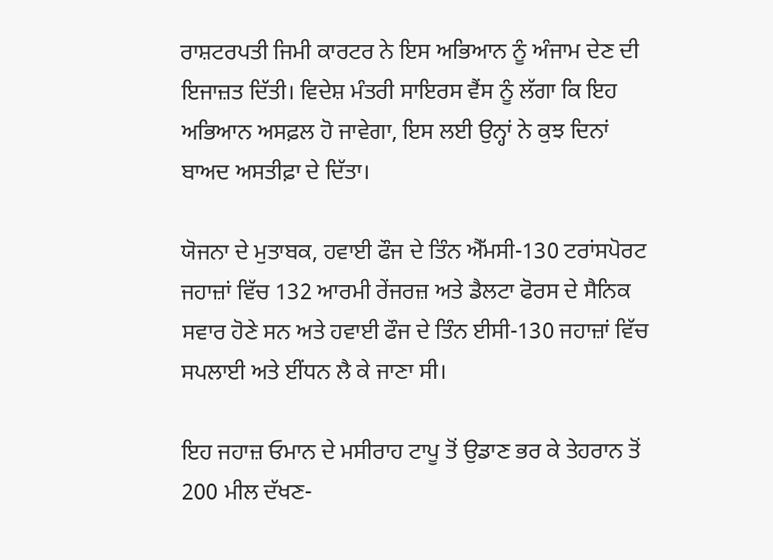ਰਾਸ਼ਟਰਪਤੀ ਜਿਮੀ ਕਾਰਟਰ ਨੇ ਇਸ ਅਭਿਆਨ ਨੂੰ ਅੰਜਾਮ ਦੇਣ ਦੀ ਇਜਾਜ਼ਤ ਦਿੱਤੀ। ਵਿਦੇਸ਼ ਮੰਤਰੀ ਸਾਇਰਸ ਵੈਂਸ ਨੂੰ ਲੱਗਾ ਕਿ ਇਹ ਅਭਿਆਨ ਅਸਫ਼ਲ ਹੋ ਜਾਵੇਗਾ, ਇਸ ਲਈ ਉਨ੍ਹਾਂ ਨੇ ਕੁਝ ਦਿਨਾਂ ਬਾਅਦ ਅਸਤੀਫ਼ਾ ਦੇ ਦਿੱਤਾ।

ਯੋਜਨਾ ਦੇ ਮੁਤਾਬਕ, ਹਵਾਈ ਫੌਜ ਦੇ ਤਿੰਨ ਐੱਮਸੀ-130 ਟਰਾਂਸਪੋਰਟ ਜਹਾਜ਼ਾਂ ਵਿੱਚ 132 ਆਰਮੀ ਰੇਂਜਰਜ਼ ਅਤੇ ਡੈਲਟਾ ਫੋਰਸ ਦੇ ਸੈਨਿਕ ਸਵਾਰ ਹੋਣੇ ਸਨ ਅਤੇ ਹਵਾਈ ਫੌਜ ਦੇ ਤਿੰਨ ਈਸੀ-130 ਜਹਾਜ਼ਾਂ ਵਿੱਚ ਸਪਲਾਈ ਅਤੇ ਈਂਧਨ ਲੈ ਕੇ ਜਾਣਾ ਸੀ।

ਇਹ ਜਹਾਜ਼ ਓਮਾਨ ਦੇ ਮਸੀਰਾਹ ਟਾਪੂ ਤੋਂ ਉਡਾਣ ਭਰ ਕੇ ਤੇਹਰਾਨ ਤੋਂ 200 ਮੀਲ ਦੱਖਣ-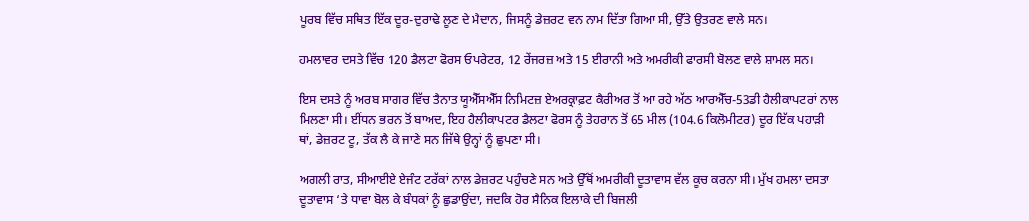ਪੂਰਬ ਵਿੱਚ ਸਥਿਤ ਇੱਕ ਦੂਰ-ਦੁਰਾਢੇ ਲੂਣ ਦੇ ਮੈਦਾਨ, ਜਿਸਨੂੰ ਡੇਜ਼ਰਟ ਵਨ ਨਾਮ ਦਿੱਤਾ ਗਿਆ ਸੀ, ਉੱਤੇ ਉਤਰਣ ਵਾਲੇ ਸਨ।

ਹਮਲਾਵਰ ਦਸਤੇ ਵਿੱਚ 120 ਡੈਲਟਾ ਫੋਰਸ ਓਪਰੇਟਰ, 12 ਰੇਂਜਰਜ਼ ਅਤੇ 15 ਈਰਾਨੀ ਅਤੇ ਅਮਰੀਕੀ ਫਾਰਸੀ ਬੋਲਣ ਵਾਲੇ ਸ਼ਾਮਲ ਸਨ।

ਇਸ ਦਸਤੇ ਨੂੰ ਅਰਬ ਸਾਗਰ ਵਿੱਚ ਤੈਨਾਤ ਯੂਐੱਸਐੱਸ ਨਿਮਿਟਜ਼ ਏਅਰਕ੍ਰਾਫ਼ਟ ਕੈਰੀਅਰ ਤੋਂ ਆ ਰਹੇ ਅੱਠ ਆਰਐੱਚ-53ਡੀ ਹੈਲੀਕਾਪਟਰਾਂ ਨਾਲ ਮਿਲਣਾ ਸੀ। ਈਂਧਨ ਭਰਨ ਤੋਂ ਬਾਅਦ, ਇਹ ਹੈਲੀਕਾਪਟਰ ਡੈਲਟਾ ਫੋਰਸ ਨੂੰ ਤੇਹਰਾਨ ਤੋਂ 65 ਮੀਲ (104.6 ਕਿਲੋਮੀਟਰ) ਦੂਰ ਇੱਕ ਪਹਾੜੀ ਥਾਂ, ਡੇਜ਼ਰਟ ਟੂ, ਤੱਕ ਲੈ ਕੇ ਜਾਣੇ ਸਨ ਜਿੱਥੇ ਉਨ੍ਹਾਂ ਨੂੰ ਛੁਪਣਾ ਸੀ।

ਅਗਲੀ ਰਾਤ, ਸੀਆਈਏ ਏਜੰਟ ਟਰੱਕਾਂ ਨਾਲ ਡੇਜ਼ਰਟ ਪਹੁੰਚਣੇ ਸਨ ਅਤੇ ਉੱਥੋਂ ਅਮਰੀਕੀ ਦੂਤਾਵਾਸ ਵੱਲ ਕੂਚ ਕਰਨਾ ਸੀ। ਮੁੱਖ ਹਮਲਾ ਦਸਤਾ ਦੂਤਾਵਾਸ ‘ਤੇ ਧਾਵਾ ਬੋਲ ਕੇ ਬੰਧਕਾਂ ਨੂੰ ਛੁਡਾਉਂਦਾ, ਜਦਕਿ ਹੋਰ ਸੈਨਿਕ ਇਲਾਕੇ ਦੀ ਬਿਜਲੀ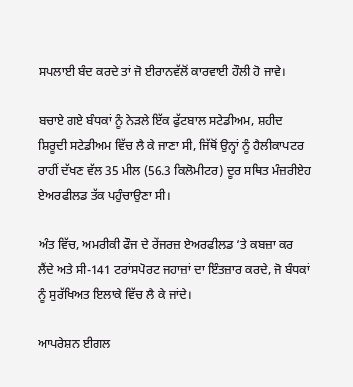ਸਪਲਾਈ ਬੰਦ ਕਰਦੇ ਤਾਂ ਜੋ ਈਰਾਨਵੱਲੋਂ ਕਾਰਵਾਈ ਹੌਲੀ ਹੋ ਜਾਵੇ।

ਬਚਾਏ ਗਏ ਬੰਧਕਾਂ ਨੂੰ ਨੇੜਲੇ ਇੱਕ ਫੁੱਟਬਾਲ ਸਟੇਡੀਅਮ, ਸ਼ਹੀਦ ਸ਼ਿਰੂਦੀ ਸਟੇਡੀਅਮ ਵਿੱਚ ਲੈ ਕੇ ਜਾਣਾ ਸੀ, ਜਿੱਥੋਂ ਉਨ੍ਹਾਂ ਨੂੰ ਹੈਲੀਕਾਪਟਰ ਰਾਹੀਂ ਦੱਖਣ ਵੱਲ 35 ਮੀਲ (56.3 ਕਿਲੋਮੀਟਰ) ਦੂਰ ਸਥਿਤ ਮੰਜ਼ਰੀਏਹ ਏਅਰਫੀਲਡ ਤੱਕ ਪਹੁੰਚਾਉਣਾ ਸੀ।

ਅੰਤ ਵਿੱਚ, ਅਮਰੀਕੀ ਫੌਜ ਦੇ ਰੇਂਜਰਜ਼ ਏਅਰਫੀਲਡ ‘ਤੇ ਕਬਜ਼ਾ ਕਰ ਲੈਂਦੇ ਅਤੇ ਸੀ-141 ਟਰਾਂਸਪੋਰਟ ਜਹਾਜ਼ਾਂ ਦਾ ਇੰਤਜ਼ਾਰ ਕਰਦੇ, ਜੋ ਬੰਧਕਾਂ ਨੂੰ ਸੁਰੱਖਿਅਤ ਇਲਾਕੇ ਵਿੱਚ ਲੈ ਕੇ ਜਾਂਦੇ।

ਆਪਰੇਸ਼ਨ ਈਗਲ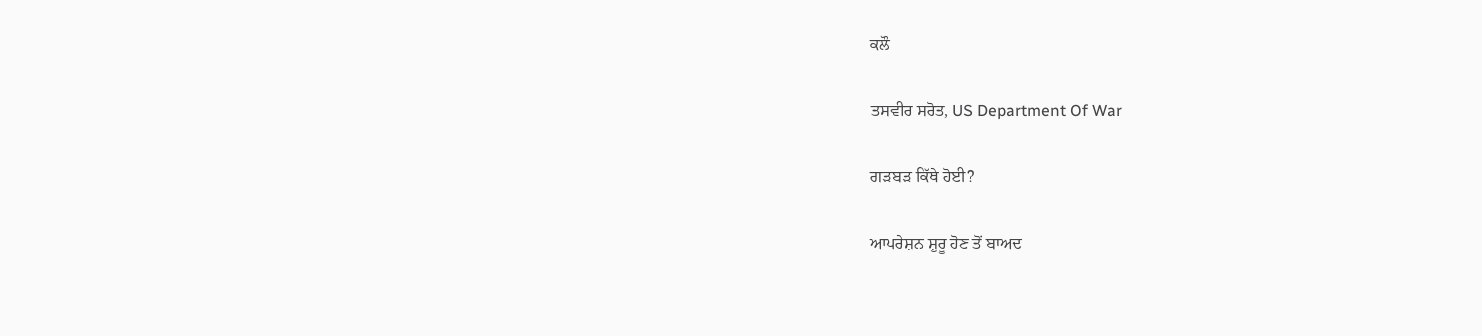ਕਲੌ

ਤਸਵੀਰ ਸਰੋਤ, US Department Of War

ਗੜਬੜ ਕਿੱਥੇ ਹੋਈ?

ਆਪਰੇਸ਼ਨ ਸ਼ੁਰੂ ਹੋਣ ਤੋਂ ਬਾਅਦ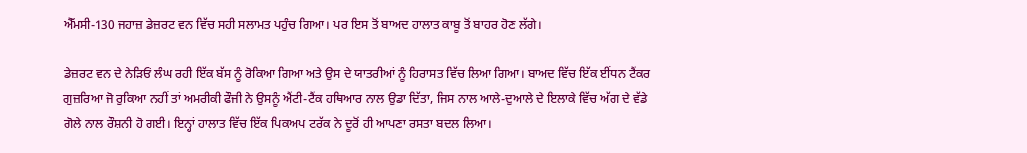ਐੱਮਸੀ-130 ਜਹਾਜ਼ ਡੇਜ਼ਰਟ ਵਨ ਵਿੱਚ ਸਹੀ ਸਲਾਮਤ ਪਹੁੰਚ ਗਿਆ। ਪਰ ਇਸ ਤੋਂ ਬਾਅਦ ਹਾਲਾਤ ਕਾਬੂ ਤੋਂ ਬਾਹਰ ਹੋਣ ਲੱਗੇ।

ਡੇਜ਼ਰਟ ਵਨ ਦੇ ਨੇੜਿਓਂ ਲੰਘ ਰਹੀ ਇੱਕ ਬੱਸ ਨੂੰ ਰੋਕਿਆ ਗਿਆ ਅਤੇ ਉਸ ਦੇ ਯਾਤਰੀਆਂ ਨੂੰ ਹਿਰਾਸਤ ਵਿੱਚ ਲਿਆ ਗਿਆ। ਬਾਅਦ ਵਿੱਚ ਇੱਕ ਈਂਧਨ ਟੈਂਕਰ ਗੁਜ਼ਰਿਆ ਜੋ ਰੁਕਿਆ ਨਹੀਂ ਤਾਂ ਅਮਰੀਕੀ ਫੌਜੀ ਨੇ ਉਸਨੂੰ ਐਂਟੀ-ਟੈਂਕ ਹਥਿਆਰ ਨਾਲ ਉਡਾ ਦਿੱਤਾ, ਜਿਸ ਨਾਲ ਆਲੇ-ਦੁਆਲੇ ਦੇ ਇਲਾਕੇ ਵਿੱਚ ਅੱਗ ਦੇ ਵੱਡੇ ਗੋਲੇ ਨਾਲ ਰੌਸ਼ਨੀ ਹੋ ਗਈ। ਇਨ੍ਹਾਂ ਹਾਲਾਤ ਵਿੱਚ ਇੱਕ ਪਿਕਅਪ ਟਰੱਕ ਨੇ ਦੂਰੋਂ ਹੀ ਆਪਣਾ ਰਸਤਾ ਬਦਲ ਲਿਆ।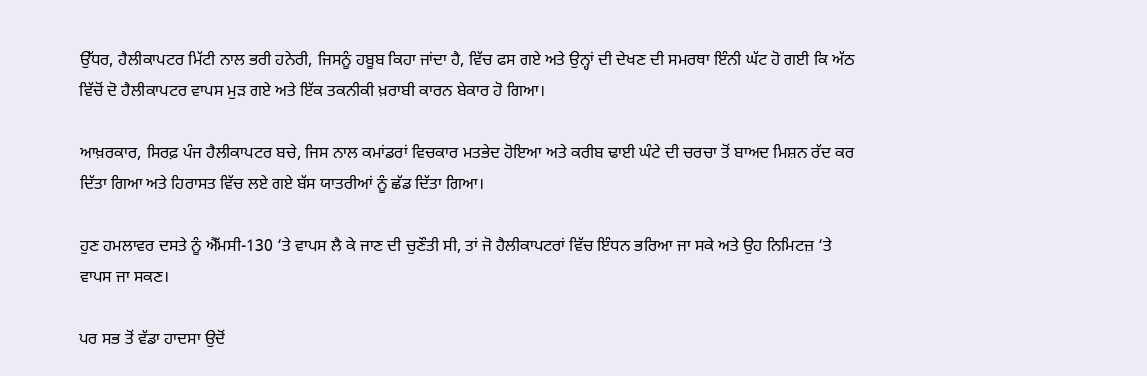ਉੱਧਰ, ਹੈਲੀਕਾਪਟਰ ਮਿੱਟੀ ਨਾਲ ਭਰੀ ਹਨੇਰੀ, ਜਿਸਨੂੰ ਹਬੂਬ ਕਿਹਾ ਜਾਂਦਾ ਹੈ, ਵਿੱਚ ਫਸ ਗਏ ਅਤੇ ਉਨ੍ਹਾਂ ਦੀ ਦੇਖਣ ਦੀ ਸਮਰਥਾ ਇੰਨੀ ਘੱਟ ਹੋ ਗਈ ਕਿ ਅੱਠ ਵਿੱਚੋਂ ਦੋ ਹੈਲੀਕਾਪਟਰ ਵਾਪਸ ਮੁੜ ਗਏ ਅਤੇ ਇੱਕ ਤਕਨੀਕੀ ਖ਼ਰਾਬੀ ਕਾਰਨ ਬੇਕਾਰ ਹੋ ਗਿਆ।

ਆਖ਼ਰਕਾਰ, ਸਿਰਫ਼ ਪੰਜ ਹੈਲੀਕਾਪਟਰ ਬਚੇ, ਜਿਸ ਨਾਲ ਕਮਾਂਡਰਾਂ ਵਿਚਕਾਰ ਮਤਭੇਦ ਹੋਇਆ ਅਤੇ ਕਰੀਬ ਢਾਈ ਘੰਟੇ ਦੀ ਚਰਚਾ ਤੋਂ ਬਾਅਦ ਮਿਸ਼ਨ ਰੱਦ ਕਰ ਦਿੱਤਾ ਗਿਆ ਅਤੇ ਹਿਰਾਸਤ ਵਿੱਚ ਲਏ ਗਏ ਬੱਸ ਯਾਤਰੀਆਂ ਨੂੰ ਛੱਡ ਦਿੱਤਾ ਗਿਆ।

ਹੁਣ ਹਮਲਾਵਰ ਦਸਤੇ ਨੂੰ ਐੱਮਸੀ-130 ‘ਤੇ ਵਾਪਸ ਲੈ ਕੇ ਜਾਣ ਦੀ ਚੁਣੌਤੀ ਸੀ, ਤਾਂ ਜੋ ਹੈਲੀਕਾਪਟਰਾਂ ਵਿੱਚ ਇੰਧਨ ਭਰਿਆ ਜਾ ਸਕੇ ਅਤੇ ਉਹ ਨਿਮਿਟਜ਼ ‘ਤੇ ਵਾਪਸ ਜਾ ਸਕਣ।

ਪਰ ਸਭ ਤੋਂ ਵੱਡਾ ਹਾਦਸਾ ਉਦੋਂ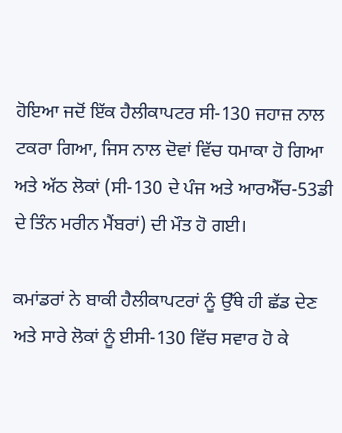ਹੋਇਆ ਜਦੋਂ ਇੱਕ ਹੈਲੀਕਾਪਟਰ ਸੀ-130 ਜਹਾਜ਼ ਨਾਲ ਟਕਰਾ ਗਿਆ, ਜਿਸ ਨਾਲ ਦੋਵਾਂ ਵਿੱਚ ਧਮਾਕਾ ਹੋ ਗਿਆ ਅਤੇ ਅੱਠ ਲੋਕਾਂ (ਸੀ-130 ਦੇ ਪੰਜ ਅਤੇ ਆਰਐੱਚ-53ਡੀ ਦੇ ਤਿੰਨ ਮਰੀਨ ਮੈਂਬਰਾਂ) ਦੀ ਮੌਤ ਹੋ ਗਈ।

ਕਮਾਂਡਰਾਂ ਨੇ ਬਾਕੀ ਹੈਲੀਕਾਪਟਰਾਂ ਨੂੰ ਉੱਥੇ ਹੀ ਛੱਡ ਦੇਣ ਅਤੇ ਸਾਰੇ ਲੋਕਾਂ ਨੂੰ ਈਸੀ-130 ਵਿੱਚ ਸਵਾਰ ਹੋ ਕੇ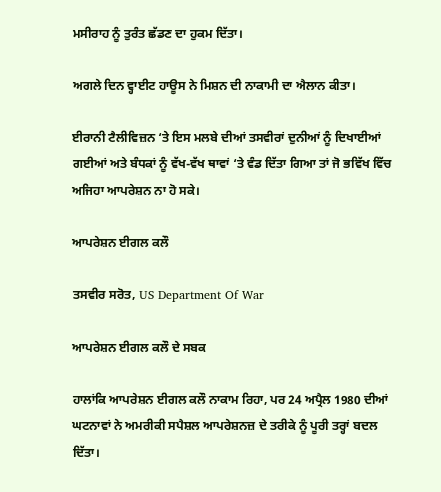ਮਸੀਰਾਹ ਨੂੰ ਤੁਰੰਤ ਛੱਡਣ ਦਾ ਹੁਕਮ ਦਿੱਤਾ।

ਅਗਲੇ ਦਿਨ ਵ੍ਹਾਈਟ ਹਾਊਸ ਨੇ ਮਿਸ਼ਨ ਦੀ ਨਾਕਾਮੀ ਦਾ ਐਲਾਨ ਕੀਤਾ।

ਈਰਾਨੀ ਟੈਲੀਵਿਜ਼ਨ ‘ਤੇ ਇਸ ਮਲਬੇ ਦੀਆਂ ਤਸਵੀਰਾਂ ਦੁਨੀਆਂ ਨੂੰ ਦਿਖਾਈਆਂ ਗਈਆਂ ਅਤੇ ਬੰਧਕਾਂ ਨੂੰ ਵੱਖ-ਵੱਖ ਥਾਵਾਂ ‘ਤੇ ਵੰਡ ਦਿੱਤਾ ਗਿਆ ਤਾਂ ਜੋ ਭਵਿੱਖ ਵਿੱਚ ਅਜਿਹਾ ਆਪਰੇਸ਼ਨ ਨਾ ਹੋ ਸਕੇ।

ਆਪਰੇਸ਼ਨ ਈਗਲ ਕਲੌ

ਤਸਵੀਰ ਸਰੋਤ, US Department Of War

ਆਪਰੇਸ਼ਨ ਈਗਲ ਕਲੌ ਦੇ ਸਬਕ

ਹਾਲਾਂਕਿ ਆਪਰੇਸ਼ਨ ਈਗਲ ਕਲੌ ਨਾਕਾਮ ਰਿਹਾ, ਪਰ 24 ਅਪ੍ਰੈਲ 1980 ਦੀਆਂ ਘਟਨਾਵਾਂ ਨੇ ਅਮਰੀਕੀ ਸਪੈਸ਼ਲ ਆਪਰੇਸ਼ਨਜ਼ ਦੇ ਤਰੀਕੇ ਨੂੰ ਪੂਰੀ ਤਰ੍ਹਾਂ ਬਦਲ ਦਿੱਤਾ।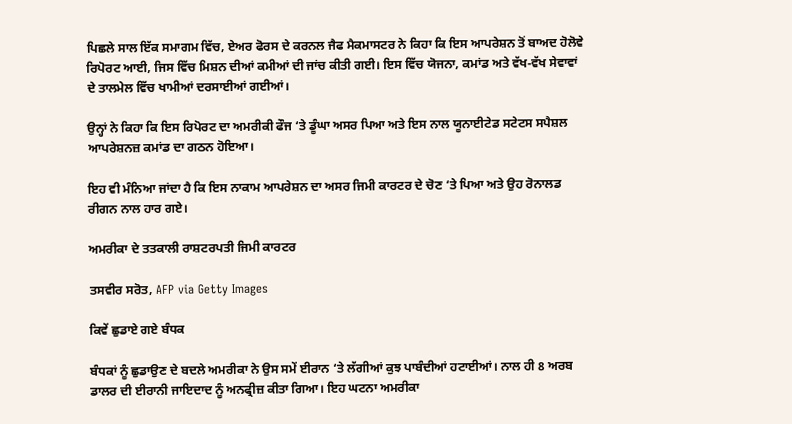ਪਿਛਲੇ ਸਾਲ ਇੱਕ ਸਮਾਗਮ ਵਿੱਚ, ਏਅਰ ਫੋਰਸ ਦੇ ਕਰਨਲ ਜੈਫ ਮੈਕਮਾਸਟਰ ਨੇ ਕਿਹਾ ਕਿ ਇਸ ਆਪਰੇਸ਼ਨ ਤੋਂ ਬਾਅਦ ਹੋਲੋਵੇ ਰਿਪੋਰਟ ਆਈ, ਜਿਸ ਵਿੱਚ ਮਿਸ਼ਨ ਦੀਆਂ ਕਮੀਆਂ ਦੀ ਜਾਂਚ ਕੀਤੀ ਗਈ। ਇਸ ਵਿੱਚ ਯੋਜਨਾ, ਕਮਾਂਡ ਅਤੇ ਵੱਖ-ਵੱਖ ਸੇਵਾਵਾਂ ਦੇ ਤਾਲਮੇਲ ਵਿੱਚ ਖਾਮੀਆਂ ਦਰਸਾਈਆਂ ਗਈਆਂ।

ਉਨ੍ਹਾਂ ਨੇ ਕਿਹਾ ਕਿ ਇਸ ਰਿਪੋਰਟ ਦਾ ਅਮਰੀਕੀ ਫੌਜ ‘ਤੇ ਡੂੰਘਾ ਅਸਰ ਪਿਆ ਅਤੇ ਇਸ ਨਾਲ ਯੂਨਾਈਟੇਡ ਸਟੇਟਸ ਸਪੈਸ਼ਲ ਆਪਰੇਸ਼ਨਜ਼ ਕਮਾਂਡ ਦਾ ਗਠਨ ਹੋਇਆ।

ਇਹ ਵੀ ਮੰਨਿਆ ਜਾਂਦਾ ਹੈ ਕਿ ਇਸ ਨਾਕਾਮ ਆਪਰੇਸ਼ਨ ਦਾ ਅਸਰ ਜਿਮੀ ਕਾਰਟਰ ਦੇ ਚੋਣ ‘ਤੇ ਪਿਆ ਅਤੇ ਉਹ ਰੋਨਾਲਡ ਰੀਗਨ ਨਾਲ ਹਾਰ ਗਏ।

ਅਮਰੀਕਾ ਦੇ ਤਤਕਾਲੀ ਰਾਸ਼ਟਰਪਤੀ ਜਿਮੀ ਕਾਰਟਰ

ਤਸਵੀਰ ਸਰੋਤ, AFP via Getty Images

ਕਿਵੇਂ ਛੁਡਾਏ ਗਏ ਬੰਧਕ

ਬੰਧਕਾਂ ਨੂੰ ਛੁਡਾਉਣ ਦੇ ਬਦਲੇ ਅਮਰੀਕਾ ਨੇ ਉਸ ਸਮੇਂ ਈਰਾਨ ‘ਤੇ ਲੱਗੀਆਂ ਕੁਝ ਪਾਬੰਦੀਆਂ ਹਟਾਈਆਂ। ਨਾਲ ਹੀ 8 ਅਰਬ ਡਾਲਰ ਦੀ ਈਰਾਨੀ ਜਾਇਦਾਦ ਨੂੰ ਅਨਫ੍ਰੀਜ਼ ਕੀਤਾ ਗਿਆ। ਇਹ ਘਟਨਾ ਅਮਰੀਕਾ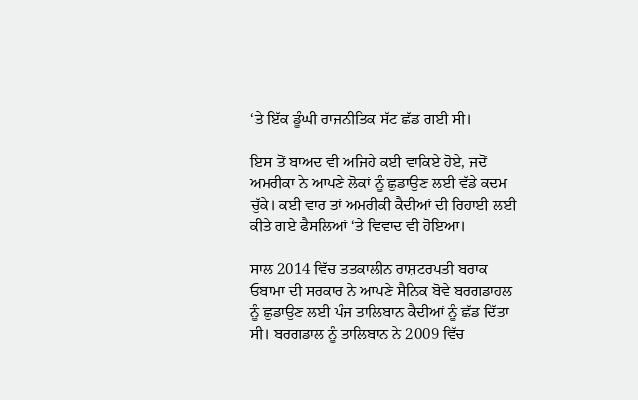‘ਤੇ ਇੱਕ ਡੂੰਘੀ ਰਾਜਨੀਤਿਕ ਸੱਟ ਛੱਡ ਗਈ ਸੀ।

ਇਸ ਤੋਂ ਬਾਅਦ ਵੀ ਅਜਿਹੇ ਕਈ ਵਾਕਿਏ ਹੋਏ, ਜਦੋਂ ਅਮਰੀਕਾ ਨੇ ਆਪਣੇ ਲੋਕਾਂ ਨੂੰ ਛੁਡਾਉਣ ਲਈ ਵੱਡੇ ਕਦਮ ਚੁੱਕੇ। ਕਈ ਵਾਰ ਤਾਂ ਅਮਰੀਕੀ ਕੈਦੀਆਂ ਦੀ ਰਿਹਾਈ ਲਈ ਕੀਤੇ ਗਏ ਫੈਸਲਿਆਂ ‘ਤੇ ਵਿਵਾਦ ਵੀ ਹੋਇਆ।

ਸਾਲ 2014 ਵਿੱਚ ਤਤਕਾਲੀਨ ਰਾਸ਼ਟਰਪਤੀ ਬਰਾਕ ਓਬਾਮਾ ਦੀ ਸਰਕਾਰ ਨੇ ਆਪਣੇ ਸੈਨਿਕ ਬੋਵੇ ਬਰਗਡਾਹਲ ਨੂੰ ਛੁਡਾਉਣ ਲਈ ਪੰਜ ਤਾਲਿਬਾਨ ਕੈਦੀਆਂ ਨੂੰ ਛੱਡ ਦਿੱਤਾ ਸੀ। ਬਰਗਡਾਲ ਨੂੰ ਤਾਲਿਬਾਨ ਨੇ 2009 ਵਿੱਚ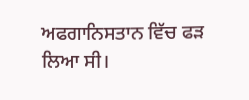ਅਫਗਾਨਿਸਤਾਨ ਵਿੱਚ ਫੜ ਲਿਆ ਸੀ।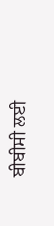ਬੀਬੀਸੀ ਲਈ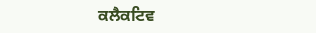ਕਲੈਕਟਿਵ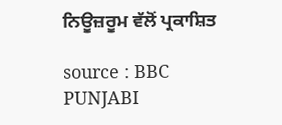ਨਿਊਜ਼ਰੂਮ ਵੱਲੋਂ ਪ੍ਰਕਾਸ਼ਿਤ

source : BBC PUNJABI